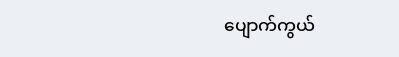ပျောက်ကွယ်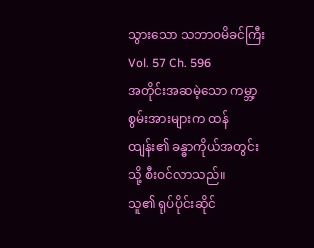သွားသော သဘာဝမိခင်ကြီး
Vol. 57 Ch. 596
အတိုင်းအဆမဲ့သော ကမ္ဘာ့စွမ်းအားများက ထန်ထျန်း၏ ခန္ဓာကိုယ်အတွင်းသို့ စီးဝင်လာသည်။
သူ၏ ရုပ်ပိုင်းဆိုင်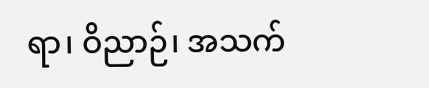ရာ၊ ဝိညာဉ်၊ အသက်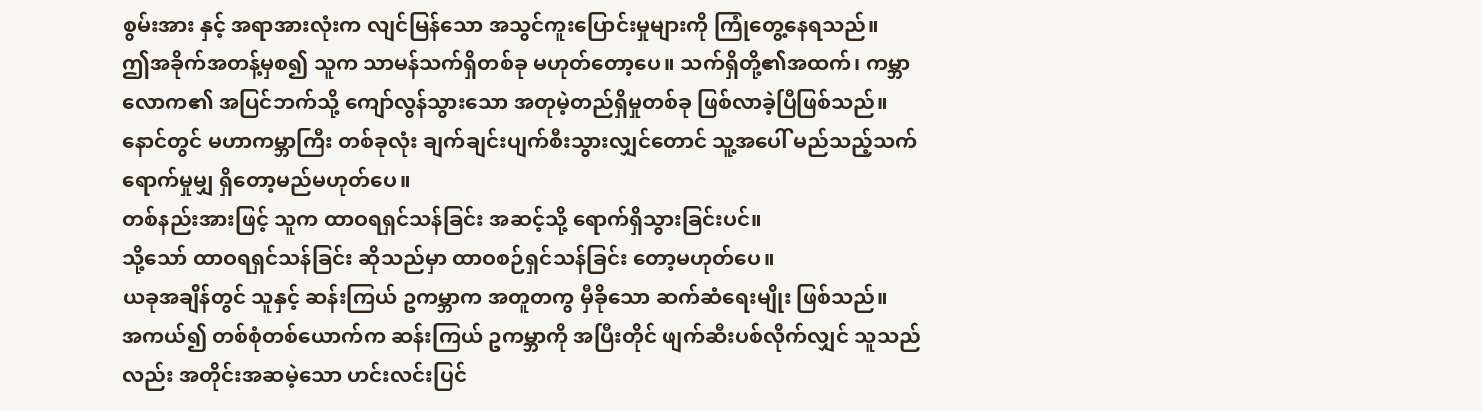စွမ်းအား နှင့် အရာအားလုံးက လျင်မြန်သော အသွင်ကူးပြောင်းမှုများကို ကြုံတွေ့နေရသည်။
ဤအခိုက်အတန့်မှစ၍ သူက သာမန်သက်ရှိတစ်ခု မဟုတ်တော့ပေ။ သက်ရှိတို့၏အထက်၊ ကမ္ဘာလောက၏ အပြင်ဘက်သို့ ကျော်လွန်သွားသော အတုမဲ့တည်ရှိမှုတစ်ခု ဖြစ်လာခဲ့ပြီဖြစ်သည်။
နောင်တွင် မဟာကမ္ဘာကြီး တစ်ခုလုံး ချက်ချင်းပျက်စီးသွားလျှင်တောင် သူ့အပေါ် မည်သည့်သက်ရောက်မှုမျှ ရှိတော့မည်မဟုတ်ပေ။
တစ်နည်းအားဖြင့် သူက ထာဝရရှင်သန်ခြင်း အဆင့်သို့ ရောက်ရှိသွားခြင်းပင်။
သို့သော် ထာဝရရှင်သန်ခြင်း ဆိုသည်မှာ ထာဝစဉ်ရှင်သန်ခြင်း တော့မဟုတ်ပေ။
ယခုအချိန်တွင် သူနှင့် ဆန်းကြယ် ဥကမ္ဘာက အတူတကွ မှီခိုသော ဆက်ဆံရေးမျိုး ဖြစ်သည်။
အကယ်၍ တစ်စုံတစ်ယောက်က ဆန်းကြယ် ဥကမ္ဘာကို အပြီးတိုင် ဖျက်ဆီးပစ်လိုက်လျှင် သူသည်လည်း အတိုင်းအဆမဲ့သော ဟင်းလင်းပြင်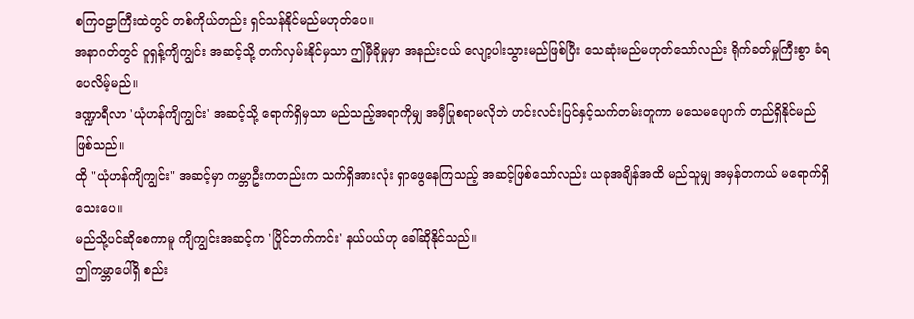စကြဝဠာကြီးထဲတွင် တစ်ကိုယ်တည်း ရှင်သန်နိုင်မည်မဟုတ်ပေ။
အနာဂတ်တွင် ဝူရှန့်ကျိကျွင်း အဆင့်သို့ တက်လှမ်းနိုင်မှသာ ဤမှီခိုမှုမှာ အနည်းငယ် လျော့ပါးသွားမည်ဖြစ်ပြီး သေဆုံးမည်မဟုတ်သော်လည်း ရိုက်ခတ်မှုကြီးစွာ ခံရပေလိမ့်မည်။
ဒဏ္ဍာရီလာ 'ယုံဟန်ကျိကျွင်း' အဆင့်သို့ ရောက်ရှိမှသာ မည်သည့်အရာကိုမျှ အမှီပြုစရာမလိုဘဲ ဟင်းလင်းပြင်နှင့်သက်တမ်းတူကာ မသေမပျောက် တည်ရှိနိုင်မည်ဖြစ်သည်။
ထို "ယုံဟန်ကျိကျွင်း" အဆင့်မှာ ကမ္ဘာဦးကတည်းက သက်ရှိအားလုံး ရှာဖွေနေကြသည့် အဆင့်ဖြစ်သော်လည်း ယခုအချိန်အထိ မည်သူမျှ အမှန်တကယ် မရောက်ရှိသေးပေ။
မည်သို့ပင်ဆိုစေကာမူ ကျိကျွင်းအဆင့်က 'ပြိုင်ဘက်ကင်း' နယ်ပယ်ဟု ခေါ်ဆိုနိုင်သည်။
ဤကမ္ဘာပေါ်ရှိ စည်း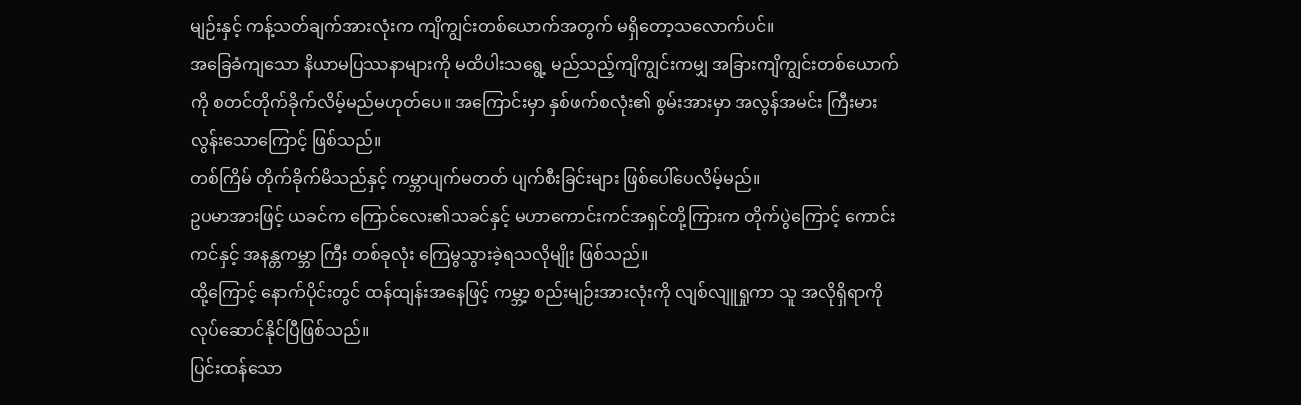မျဉ်းနှင့် ကန့်သတ်ချက်အားလုံးက ကျိကျွင်းတစ်ယောက်အတွက် မရှိတော့သလောက်ပင်။
အခြေခံကျသော နိယာမပြဿနာများကို မထိပါးသရွေ့ မည်သည့်ကျိကျွင်းကမျှ အခြားကျိကျွင်းတစ်ယောက်ကို စတင်တိုက်ခိုက်လိမ့်မည်မဟုတ်ပေ။ အကြောင်းမှာ နှစ်ဖက်စလုံး၏ စွမ်းအားမှာ အလွန်အမင်း ကြီးမားလွန်းသောကြောင့် ဖြစ်သည်။
တစ်ကြိမ် တိုက်ခိုက်မိသည်နှင့် ကမ္ဘာပျက်မတတ် ပျက်စီးခြင်းများ ဖြစ်ပေါ်ပေလိမ့်မည်။
ဥပမာအားဖြင့် ယခင်က ကြောင်လေး၏သခင်နှင့် မဟာကောင်းကင်အရှင်တို့ကြားက တိုက်ပွဲကြောင့် ကောင်းကင်နှင့် အနန္တကမ္ဘာ ကြီး တစ်ခုလုံး ကြေမွသွားခဲ့ရသလိုမျိုး ဖြစ်သည်။
ထို့ကြောင့် နောက်ပိုင်းတွင် ထန်ထျန်းအနေဖြင့် ကမ္ဘာ့ စည်းမျဉ်းအားလုံးကို လျစ်လျူရှုကာ သူ အလိုရှိရာကို လုပ်ဆောင်နိုင်ပြီဖြစ်သည်။
ပြင်းထန်သော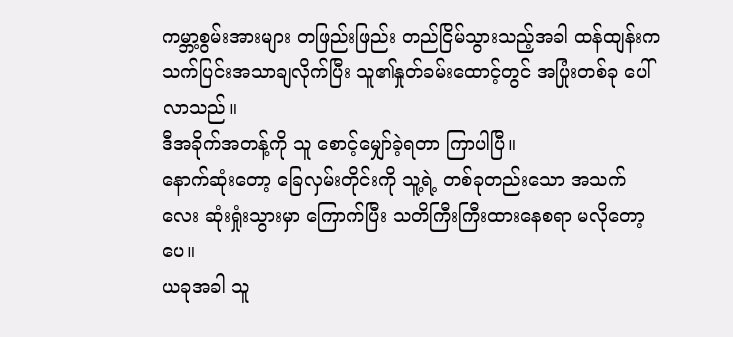ကမ္ဘာ့စွမ်းအားများ တဖြည်းဖြည်း တည်ငြိမ်သွားသည့်အခါ ထန်ထျန်းက သက်ပြင်းအသာချလိုက်ပြီး သူ၏နှုတ်ခမ်းထောင့်တွင် အပြုံးတစ်ခု ပေါ်လာသည်။
ဒီအခိုက်အတန့်ကို သူ စောင့်မျှော်ခဲ့ရတာ ကြာပါပြီ။
နောက်ဆုံးတော့ ခြေလှမ်းတိုင်းကို သူ့ရဲ့ တစ်ခုတည်းသော အသက်လေး ဆုံးရှုံးသွားမှာ ကြောက်ပြီး သတိကြီးကြီးထားနေစရာ မလိုတော့ပေ။
ယခုအခါ သူ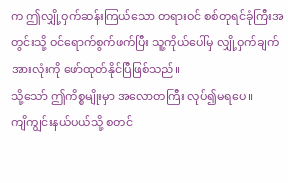က ဤလျှို့ဝှက်ဆန်းကြယ်သော တရားဝင် စစ်တုရင်ခုံကြီးအတွင်းသို့ ဝင်ရောက်စွက်ဖက်ပြီး သူ့ကိုယ်ပေါ်မှ လျှို့ဝှက်ချက်အားလုံးကို ဖော်ထုတ်နိုင်ပြီဖြစ်သည်။
သို့သော် ဤကိစ္စမျိုးမှာ အလောတကြီး လုပ်၍မရပေ။
ကျိကျွင်းနယ်ပယ်သို့ စတင်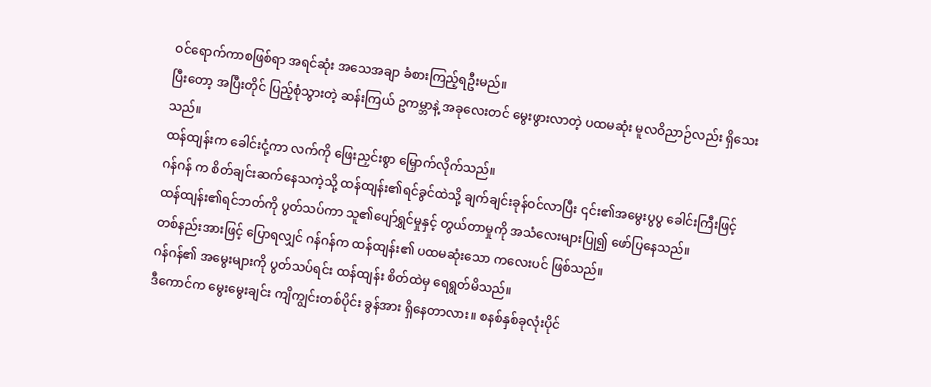ဝင်ရောက်ကာစဖြစ်ရာ အရင်ဆုံး အသေအချာ ခံစားကြည့်ရဦးမည်။
ပြီးတော့ အပြီးတိုင် ပြည့်စုံသွားတဲ့ ဆန်းကြယ် ဥကမ္ဘာနဲ့ အခုလေးတင် မွေးဖွားလာတဲ့ ပထမဆုံး မူလဝိညာဉ်လည်း ရှိသေးသည်။
ထန်ထျန်းက ခေါင်းငုံ့ကာ လက်ကို ဖြေးညှင်းစွာ မြှောက်လိုက်သည်။
ဂန်ဂန် က စိတ်ချင်းဆက်နေသကဲ့သို့ ထန်ထျန်း၏ရင်ခွင်ထဲသို့ ချက်ချင်းခုန်ဝင်လာပြီး ၎င်း၏အမွေးပွပွ ခေါင်းကြီးဖြင့် ထန်ထျန်း၏ရင်ဘတ်ကို ပွတ်သပ်ကာ သူ၏ပျော်ရွှင်မှုနှင့် တွယ်တာမှုကို အသံလေးများပြု၍ ဖော်ပြနေသည်။
တစ်နည်းအားဖြင့် ပြောရလျှင် ဂန်ဂန်က ထန်ထျန်း၏ ပထမဆုံးသော ကလေးပင် ဖြစ်သည်။
ဂန်ဂန်၏ အမွေးများကို ပွတ်သပ်ရင်း ထန်ထျန်း စိတ်ထဲမှ ရေရွတ်မိသည်။
ဒီကောင်က မွေးမွေးချင်း ကျိကျွင်းတစ်ပိုင်း ခွန်အား ရှိနေတာလား။ စနစ်နှစ်ခုလုံးပိုင်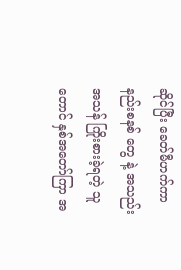ဆိုင်ပြီး ခေတ်မီဟက်ကာနည်းစနစ် တွေ နဲ့ အသည်းအသန် ကြိုးစားခဲ့ရတဲ့ သူတောင် နှစ်အတော်ကြာ အ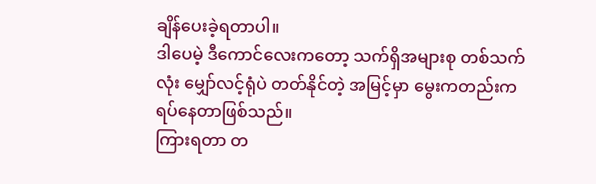ချိန်ပေးခဲ့ရတာပါ။
ဒါပေမဲ့ ဒီကောင်လေးကတော့ သက်ရှိအများစု တစ်သက်လုံး မျှော်လင့်ရုံပဲ တတ်နိုင်တဲ့ အမြင့်မှာ မွေးကတည်းက ရပ်နေတာဖြစ်သည်။
ကြားရတာ တ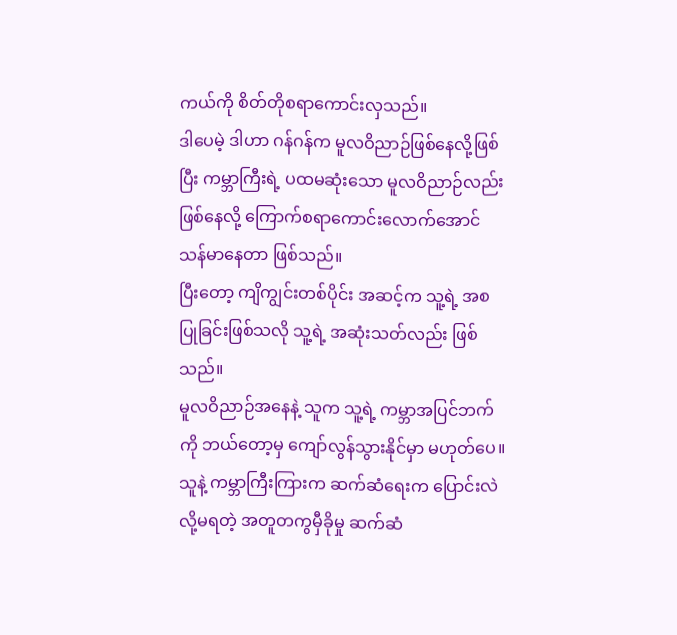ကယ်ကို စိတ်တိုစရာကောင်းလှသည်။
ဒါပေမဲ့ ဒါဟာ ဂန်ဂန်က မူလဝိညာဉ်ဖြစ်နေလို့ဖြစ်ပြီး ကမ္ဘာကြီးရဲ့ ပထမဆုံးသော မူလဝိညာဉ်လည်း ဖြစ်နေလို့ ကြောက်စရာကောင်းလောက်အောင် သန်မာနေတာ ဖြစ်သည်။
ပြီးတော့ ကျိကျွင်းတစ်ပိုင်း အဆင့်က သူ့ရဲ့ အစပြုခြင်းဖြစ်သလို သူ့ရဲ့ အဆုံးသတ်လည်း ဖြစ်သည်။
မူလဝိညာဉ်အနေနဲ့ သူက သူ့ရဲ့ ကမ္ဘာအပြင်ဘက်ကို ဘယ်တော့မှ ကျော်လွန်သွားနိုင်မှာ မဟုတ်ပေ။
သူနဲ့ ကမ္ဘာကြီးကြားက ဆက်ဆံရေးက ပြောင်းလဲလို့မရတဲ့ အတူတကွမှီခိုမှု ဆက်ဆံ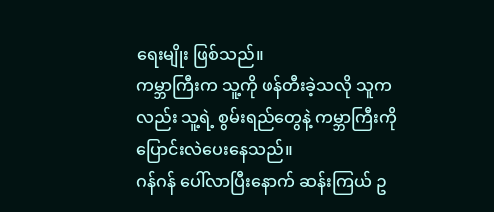ရေးမျိုး ဖြစ်သည်။
ကမ္ဘာကြီးက သူ့ကို ဖန်တီးခဲ့သလို သူကလည်း သူ့ရဲ့ စွမ်းရည်တွေနဲ့ ကမ္ဘာကြီးကို ပြောင်းလဲပေးနေသည်။
ဂန်ဂန် ပေါ်လာပြီးနောက် ဆန်းကြယ် ဥ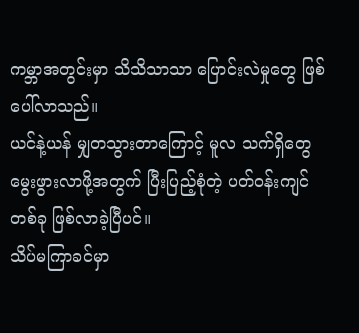ကမ္ဘာအတွင်းမှာ သိသိသာသာ ပြောင်းလဲမှုတွေ ဖြစ်ပေါ်လာသည်။
ယင်နဲ့ယန် မျှတသွားတာကြောင့် မူလ သက်ရှိတွေ မွေးဖွားလာဖို့အတွက် ပြီးပြည့်စုံတဲ့ ပတ်ဝန်းကျင်တစ်ခု ဖြစ်လာခဲ့ပြီပင်။
သိပ်မကြာခင်မှာ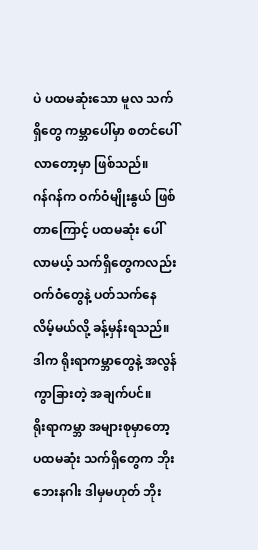ပဲ ပထမဆုံးသော မူလ သက်ရှိတွေ ကမ္ဘာပေါ်မှာ စတင်ပေါ်လာတော့မှာ ဖြစ်သည်။
ဂန်ဂန်က ဝက်ဝံမျိုးနွယ် ဖြစ်တာကြောင့် ပထမဆုံး ပေါ်လာမယ့် သက်ရှိတွေကလည်း ဝက်ဝံတွေနဲ့ ပတ်သက်နေလိမ့်မယ်လို့ ခန့်မှန်းရသည်။ ဒါက ရိုးရာကမ္ဘာတွေနဲ့ အလွန်ကွာခြားတဲ့ အချက်ပင်။
ရိုးရာကမ္ဘာ အများစုမှာတော့ ပထမဆုံး သက်ရှိတွေက ဘိုးဘေးနဂါး ဒါမှမဟုတ် ဘိုး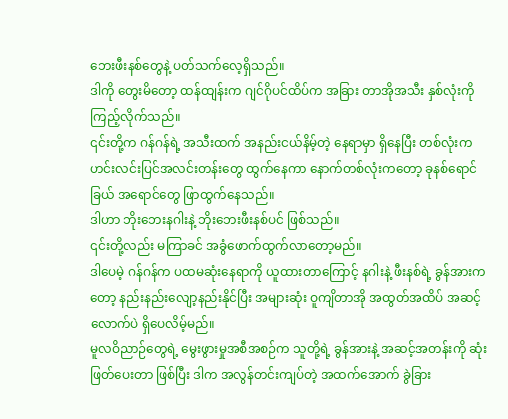ဘေးဖီးနစ်တွေနဲ့ ပတ်သက်လေ့ရှိသည်။
ဒါကို တွေးမိတော့ ထန်ထျန်းက ဂျင်ဂိုပင်ထိပ်က အခြား တာအိုအသီး နှစ်လုံးကို ကြည့်လိုက်သည်။
၎င်းတို့က ဂန်ဂန်ရဲ့ အသီးထက် အနည်းငယ်နိမ့်တဲ့ နေရာမှာ ရှိနေပြီး တစ်လုံးက ဟင်းလင်းပြင်အလင်းတန်းတွေ ထွက်နေကာ နောက်တစ်လုံးကတော့ ခုနစ်ရောင်ခြယ် အရောင်တွေ ဖြာထွက်နေသည်။
ဒါဟာ ဘိုးဘေးနဂါးနဲ့ ဘိုးဘေးဖီးနစ်ပင် ဖြစ်သည်။
၎င်းတို့လည်း မကြာခင် အခွံဖောက်ထွက်လာတော့မည်။
ဒါပေမဲ့ ဂန်ဂန်က ပထမဆုံးနေရာကို ယူထားတာကြောင့် နဂါးနဲ့ ဖီးနစ်ရဲ့ ခွန်အားကတော့ နည်းနည်းလျော့နည်းနိုင်ပြီး အများဆုံး ဝူကျိတာအို အထွတ်အထိပ် အဆင့်လောက်ပဲ ရှိပေလိမ့်မည်။
မူလဝိညာဉ်တွေရဲ့ မွေးဖွားမှုအစီအစဉ်က သူတို့ရဲ့ ခွန်အားနဲ့ အဆင့်အတန်းကို ဆုံးဖြတ်ပေးတာ ဖြစ်ပြီး ဒါက အလွန်တင်းကျပ်တဲ့ အထက်အောက် ခွဲခြား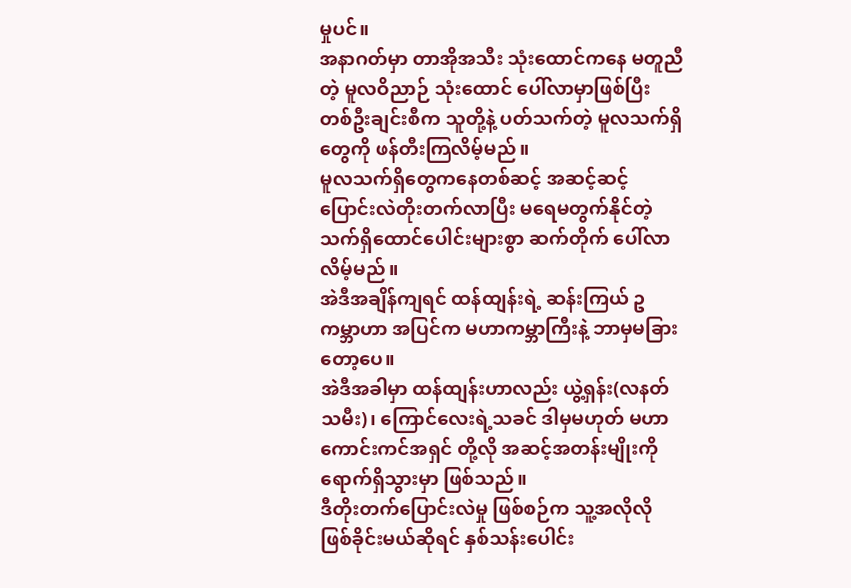မှုပင်။
အနာဂတ်မှာ တာအိုအသီး သုံးထောင်ကနေ မတူညီတဲ့ မူလဝိညာဉ် သုံးထောင် ပေါ်လာမှာဖြစ်ပြီး တစ်ဦးချင်းစီက သူတို့နဲ့ ပတ်သက်တဲ့ မူလသက်ရှိတွေကို ဖန်တီးကြလိမ့်မည်။
မူလသက်ရှိတွေကနေတစ်ဆင့် အဆင့်ဆင့် ပြောင်းလဲတိုးတက်လာပြီး မရေမတွက်နိုင်တဲ့ သက်ရှိထောင်ပေါင်းများစွာ ဆက်တိုက် ပေါ်လာလိမ့်မည်။
အဲဒီအချိန်ကျရင် ထန်ထျန်းရဲ့ ဆန်းကြယ် ဥကမ္ဘာဟာ အပြင်က မဟာကမ္ဘာကြီးနဲ့ ဘာမှမခြားတော့ပေ။
အဲဒီအခါမှာ ထန်ထျန်းဟာလည်း ယွဲ့ရှန်း(လနတ်သမီး)၊ ကြောင်လေးရဲ့သခင် ဒါမှမဟုတ် မဟာကောင်းကင်အရှင် တို့လို အဆင့်အတန်းမျိုးကို ရောက်ရှိသွားမှာ ဖြစ်သည်။
ဒီတိုးတက်ပြောင်းလဲမှု ဖြစ်စဉ်က သူ့အလိုလို ဖြစ်ခိုင်းမယ်ဆိုရင် နှစ်သန်းပေါင်း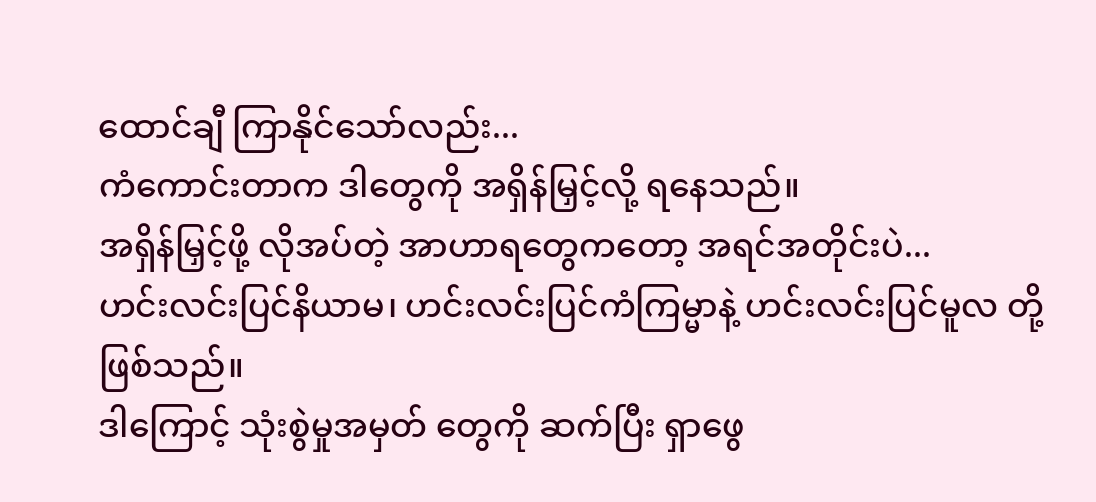ထောင်ချီ ကြာနိုင်သော်လည်း...
ကံကောင်းတာက ဒါတွေကို အရှိန်မြှင့်လို့ ရနေသည်။
အရှိန်မြှင့်ဖို့ လိုအပ်တဲ့ အာဟာရတွေကတော့ အရင်အတိုင်းပဲ...
ဟင်းလင်းပြင်နိယာမ၊ ဟင်းလင်းပြင်ကံကြမ္မာနဲ့ ဟင်းလင်းပြင်မူလ တို့ ဖြစ်သည်။
ဒါကြောင့် သုံးစွဲမှုအမှတ် တွေကို ဆက်ပြီး ရှာဖွေ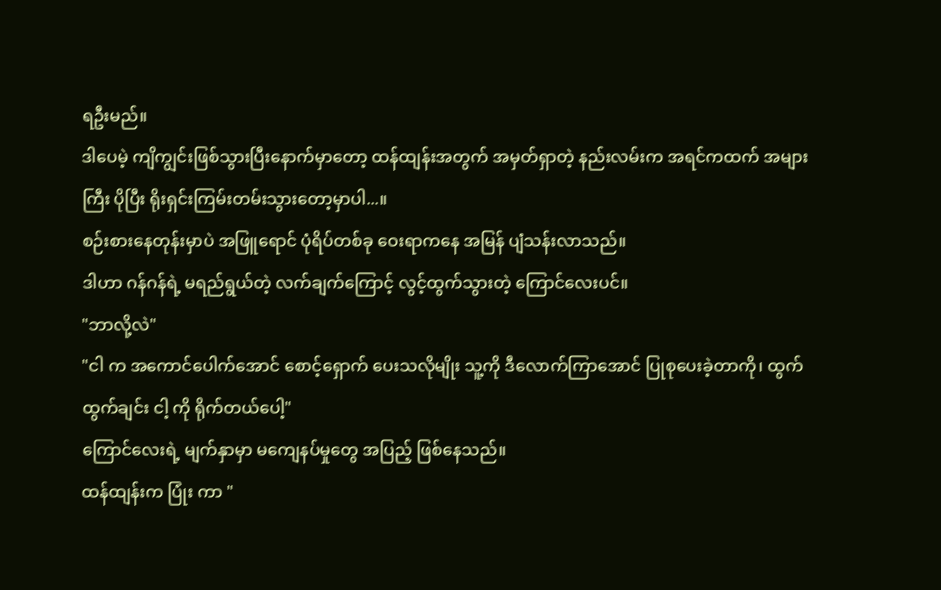ရဦးမည်။
ဒါပေမဲ့ ကျိကျွင်းဖြစ်သွားပြီးနောက်မှာတော့ ထန်ထျန်းအတွက် အမှတ်ရှာတဲ့ နည်းလမ်းက အရင်ကထက် အများကြီး ပိုပြီး ရိုးရှင်းကြမ်းတမ်းသွားတော့မှာပါ...။
စဉ်းစားနေတုန်းမှာပဲ အဖြူရောင် ပုံရိပ်တစ်ခု ဝေးရာကနေ အမြန် ပျံသန်းလာသည်။
ဒါဟာ ဂန်ဂန်ရဲ့ မရည်ရွယ်တဲ့ လက်ချက်ကြောင့် လွင့်ထွက်သွားတဲ့ ကြောင်လေးပင်။
"ဘာလို့လဲ"
"ငါ က အကောင်ပေါက်အောင် စောင့်ရှောက် ပေးသလိုမျိုး သူ့ကို ဒီလောက်ကြာအောင် ပြုစုပေးခဲ့တာကို၊ ထွက်ထွက်ချင်း ငါ့ ကို ရိုက်တယ်ပေါ့"
ကြောင်လေးရဲ့ မျက်နှာမှာ မကျေနပ်မှုတွေ အပြည့် ဖြစ်နေသည်။
ထန်ထျန်းက ပြုံး ကာ "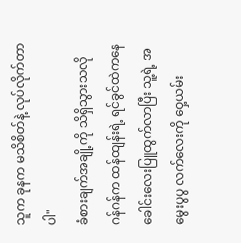သူက ခုနက မသိစိတ်နဲ့ လုပ်လိုက်တာပါ"
ခံစားချက်အချို့ကို သိရှိသွားသလို ဂန်ဂန်က ထန်ထျန်းရဲ့ ရင်ခွင်ထဲကနေ ခေါင်းလေးပြူထွက်လာပြီး သူ့ရဲ့ အမွေးပွပွ လက်လေးကို ဝှေ့ယမ်း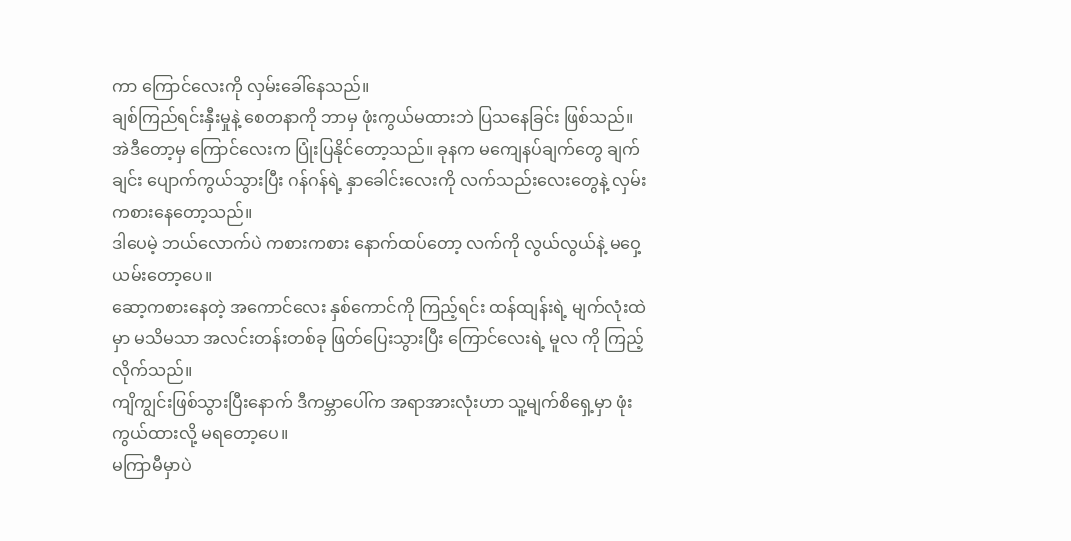ကာ ကြောင်လေးကို လှမ်းခေါ်နေသည်။
ချစ်ကြည်ရင်းနှီးမှုနဲ့ စေတနာကို ဘာမှ ဖုံးကွယ်မထားဘဲ ပြသနေခြင်း ဖြစ်သည်။
အဲဒီတော့မှ ကြောင်လေးက ပြုံးပြနိုင်တော့သည်။ ခုနက မကျေနပ်ချက်တွေ ချက်ချင်း ပျောက်ကွယ်သွားပြီး ဂန်ဂန်ရဲ့ နှာခေါင်းလေးကို လက်သည်းလေးတွေနဲ့ လှမ်းကစားနေတော့သည်။
ဒါပေမဲ့ ဘယ်လောက်ပဲ ကစားကစား နောက်ထပ်တော့ လက်ကို လွယ်လွယ်နဲ့ မဝှေ့ယမ်းတော့ပေ။
ဆော့ကစားနေတဲ့ အကောင်လေး နှစ်ကောင်ကို ကြည့်ရင်း ထန်ထျန်းရဲ့ မျက်လုံးထဲမှာ မသိမသာ အလင်းတန်းတစ်ခု ဖြတ်ပြေးသွားပြီး ကြောင်လေးရဲ့ မူလ ကို ကြည့်လိုက်သည်။
ကျိကျွင်းဖြစ်သွားပြီးနောက် ဒီကမ္ဘာပေါ်က အရာအားလုံးဟာ သူ့မျက်စိရှေ့မှာ ဖုံးကွယ်ထားလို့ မရတော့ပေ။
မကြာမီမှာပဲ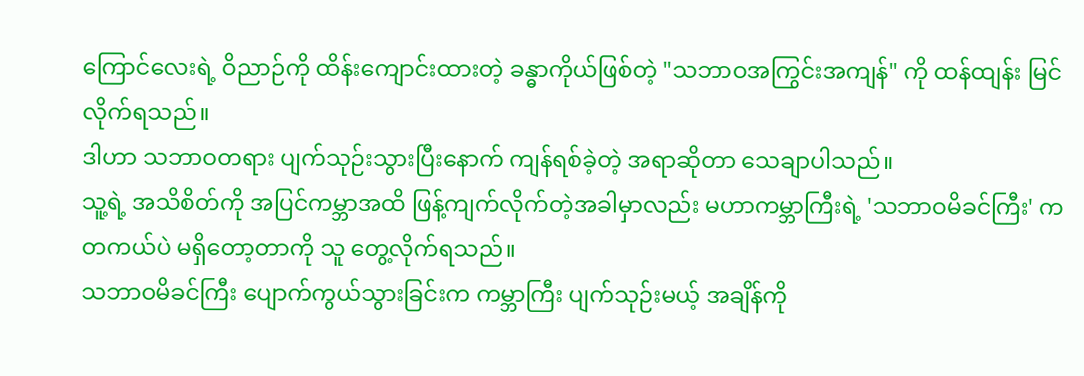ကြောင်လေးရဲ့ ဝိညာဉ်ကို ထိန်းကျောင်းထားတဲ့ ခန္ဓာကိုယ်ဖြစ်တဲ့ "သဘာဝအကြွင်းအကျန်" ကို ထန်ထျန်း မြင်လိုက်ရသည်။
ဒါဟာ သဘာဝတရား ပျက်သုဉ်းသွားပြီးနောက် ကျန်ရစ်ခဲ့တဲ့ အရာဆိုတာ သေချာပါသည်။
သူ့ရဲ့ အသိစိတ်ကို အပြင်ကမ္ဘာအထိ ဖြန့်ကျက်လိုက်တဲ့အခါမှာလည်း မဟာကမ္ဘာကြီးရဲ့ 'သဘာဝမိခင်ကြီး' က တကယ်ပဲ မရှိတော့တာကို သူ တွေ့လိုက်ရသည်။
သဘာဝမိခင်ကြီး ပျောက်ကွယ်သွားခြင်းက ကမ္ဘာကြီး ပျက်သုဉ်းမယ့် အချိန်ကို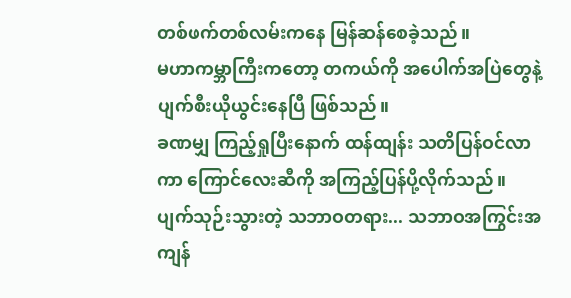တစ်ဖက်တစ်လမ်းကနေ မြန်ဆန်စေခဲ့သည်။
မဟာကမ္ဘာကြီးကတော့ တကယ်ကို အပေါက်အပြဲတွေနဲ့ ပျက်စီးယိုယွင်းနေပြီ ဖြစ်သည်။
ခဏမျှ ကြည့်ရှုပြီးနောက် ထန်ထျန်း သတိပြန်ဝင်လာကာ ကြောင်လေးဆီကို အကြည့်ပြန်ပို့လိုက်သည်။
ပျက်သုဉ်းသွားတဲ့ သဘာဝတရား... သဘာဝအကြွင်းအကျန်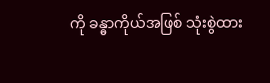ကို ခန္ဓာကိုယ်အဖြစ် သုံးစွဲထား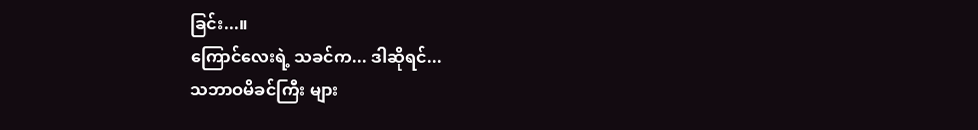ခြင်း...။
ကြောင်လေးရဲ့ သခင်က... ဒါဆိုရင်...
သဘာဝမိခင်ကြီး များ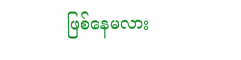ဖြစ်နေမလား